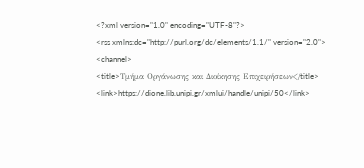<?xml version="1.0" encoding="UTF-8"?>
<rss xmlns:dc="http://purl.org/dc/elements/1.1/" version="2.0">
<channel>
<title>Τμήμα Οργάνωσης και Διοίκησης Επιχειρήσεων</title>
<link>https://dione.lib.unipi.gr/xmlui/handle/unipi/50</link>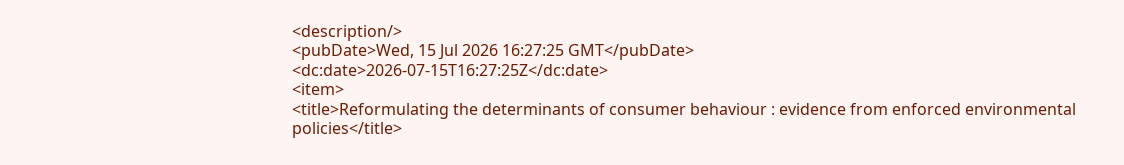<description/>
<pubDate>Wed, 15 Jul 2026 16:27:25 GMT</pubDate>
<dc:date>2026-07-15T16:27:25Z</dc:date>
<item>
<title>Reformulating the determinants of consumer behaviour : evidence from enforced environmental policies</title>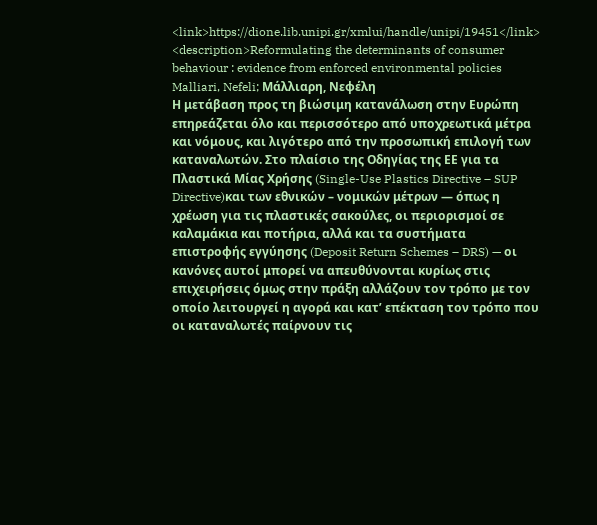<link>https://dione.lib.unipi.gr/xmlui/handle/unipi/19451</link>
<description>Reformulating the determinants of consumer behaviour : evidence from enforced environmental policies
Malliari, Nefeli; Μάλλιαρη, Νεφέλη
Η μετάβαση προς τη βιώσιμη κατανάλωση στην Ευρώπη επηρεάζεται όλο και περισσότερο από υποχρεωτικά μέτρα και νόμους, και λιγότερο από την προσωπική επιλογή των καταναλωτών. Στο πλαίσιο της Οδηγίας της ΕΕ για τα Πλαστικά Μίας Χρήσης (Single-Use Plastics Directive – SUP Directive)και των εθνικών – νομικών μέτρων — όπως η χρέωση για τις πλαστικές σακούλες, οι περιορισμοί σε καλαμάκια και ποτήρια, αλλά και τα συστήματα επιστροφής εγγύησης (Deposit Return Schemes – DRS) — οι κανόνες αυτοί μπορεί να απευθύνονται κυρίως στις επιχειρήσεις όμως στην πράξη αλλάζουν τον τρόπο με τον οποίο λειτουργεί η αγορά και κατ’ επέκταση τον τρόπο που οι καταναλωτές παίρνουν τις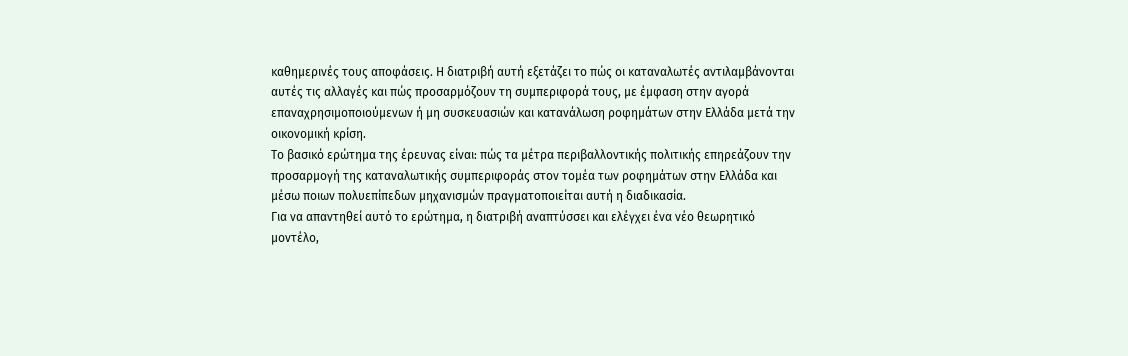καθημερινές τους αποφάσεις. Η διατριβή αυτή εξετάζει το πώς οι καταναλωτές αντιλαμβάνονται αυτές τις αλλαγές και πώς προσαρμόζουν τη συμπεριφορά τους, με έμφαση στην αγορά  επαναχρησιμοποιούμενων ή μη συσκευασιών και κατανάλωση ροφημάτων στην Ελλάδα μετά την οικονομική κρίση.
Το βασικό ερώτημα της έρευνας είναι: πώς τα μέτρα περιβαλλοντικής πολιτικής επηρεάζουν την προσαρμογή της καταναλωτικής συμπεριφοράς στον τομέα των ροφημάτων στην Ελλάδα και μέσω ποιων πολυεπίπεδων μηχανισμών πραγματοποιείται αυτή η διαδικασία.
Για να απαντηθεί αυτό το ερώτημα, η διατριβή αναπτύσσει και ελέγχει ένα νέο θεωρητικό μοντέλο,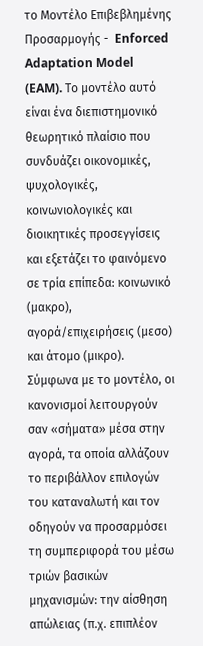το Μοντέλο Επιβεβλημένης Προσαρμογής -  Enforced Adaptation Model (EAM). Το μοντέλο αυτό είναι ένα διεπιστημονικό θεωρητικό πλαίσιο που συνδυάζει οικονομικές, ψυχολογικές, κοινωνιολογικές και διοικητικές προσεγγίσεις και εξετάζει το φαινόμενο σε τρία επίπεδα: κοινωνικό (μακρο), αγορά/επιχειρήσεις (μεσο) και άτομο (μικρο). Σύμφωνα με το μοντέλο, οι κανονισμοί λειτουργούν σαν «σήματα» μέσα στην αγορά, τα οποία αλλάζουν το περιβάλλον επιλογών του καταναλωτή και τον οδηγούν να προσαρμόσει τη συμπεριφορά του μέσω τριών βασικών μηχανισμών: την αίσθηση απώλειας (π.χ. επιπλέον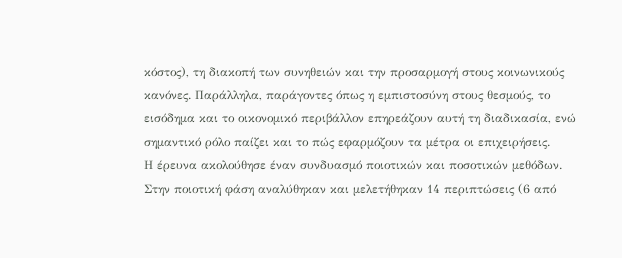κόστος), τη διακοπή των συνηθειών και την προσαρμογή στους κοινωνικούς κανόνες. Παράλληλα, παράγοντες όπως η εμπιστοσύνη στους θεσμούς, το εισόδημα και το οικονομικό περιβάλλον επηρεάζουν αυτή τη διαδικασία, ενώ σημαντικό ρόλο παίζει και το πώς εφαρμόζουν τα μέτρα οι επιχειρήσεις.
Η έρευνα ακολούθησε έναν συνδυασμό ποιοτικών και ποσοτικών μεθόδων. Στην ποιοτική φάση αναλύθηκαν και μελετήθηκαν 14 περιπτώσεις (6 από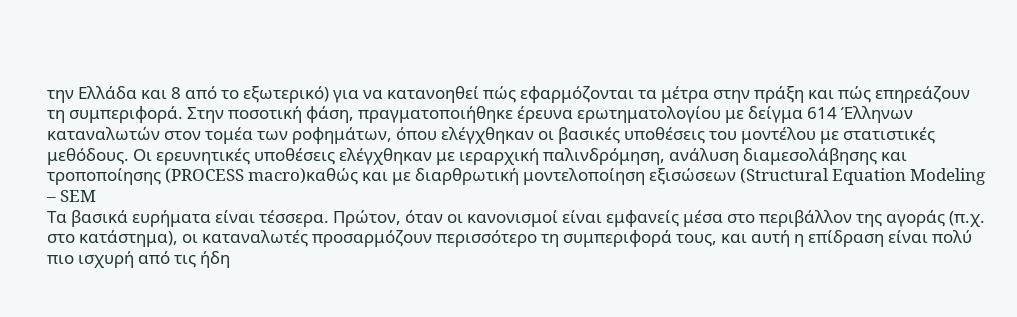την Ελλάδα και 8 από το εξωτερικό) για να κατανοηθεί πώς εφαρμόζονται τα μέτρα στην πράξη και πώς επηρεάζουν τη συμπεριφορά. Στην ποσοτική φάση, πραγματοποιήθηκε έρευνα ερωτηματολογίου με δείγμα 614 Έλληνων καταναλωτών στον τομέα των ροφημάτων, όπου ελέγχθηκαν οι βασικές υποθέσεις του μοντέλου με στατιστικές μεθόδους. Οι ερευνητικές υποθέσεις ελέγχθηκαν με ιεραρχική παλινδρόμηση, ανάλυση διαμεσολάβησης και τροποποίησης (PROCESS macro)καθώς και με διαρθρωτική μοντελοποίηση εξισώσεων (Structural Equation Modeling – SEM
Τα βασικά ευρήματα είναι τέσσερα. Πρώτον, όταν οι κανονισμοί είναι εμφανείς μέσα στο περιβάλλον της αγοράς (π.χ. στο κατάστημα), οι καταναλωτές προσαρμόζουν περισσότερο τη συμπεριφορά τους, και αυτή η επίδραση είναι πολύ πιο ισχυρή από τις ήδη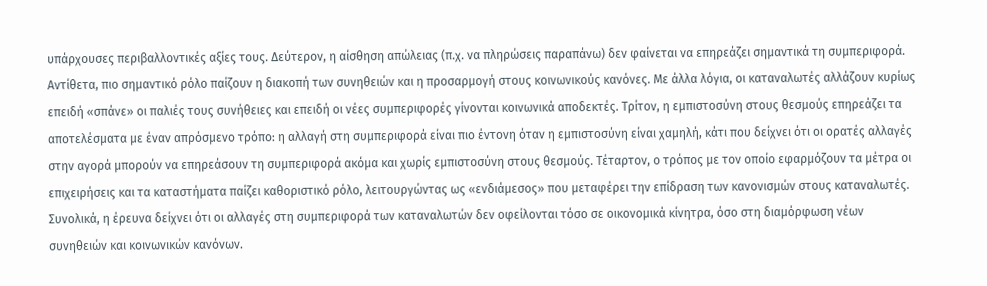υπάρχουσες περιβαλλοντικές αξίες τους. Δεύτερον, η αίσθηση απώλειας (π.χ. να πληρώσεις παραπάνω) δεν φαίνεται να επηρεάζει σημαντικά τη συμπεριφορά. Αντίθετα, πιο σημαντικό ρόλο παίζουν η διακοπή των συνηθειών και η προσαρμογή στους κοινωνικούς κανόνες. Με άλλα λόγια, οι καταναλωτές αλλάζουν κυρίως επειδή «σπάνε» οι παλιές τους συνήθειες και επειδή οι νέες συμπεριφορές γίνονται κοινωνικά αποδεκτές. Τρίτον, η εμπιστοσύνη στους θεσμούς επηρεάζει τα αποτελέσματα με έναν απρόσμενο τρόπο: η αλλαγή στη συμπεριφορά είναι πιο έντονη όταν η εμπιστοσύνη είναι χαμηλή, κάτι που δείχνει ότι οι ορατές αλλαγές στην αγορά μπορούν να επηρεάσουν τη συμπεριφορά ακόμα και χωρίς εμπιστοσύνη στους θεσμούς. Τέταρτον, ο τρόπος με τον οποίο εφαρμόζουν τα μέτρα οι επιχειρήσεις και τα καταστήματα παίζει καθοριστικό ρόλο, λειτουργώντας ως «ενδιάμεσος» που μεταφέρει την επίδραση των κανονισμών στους καταναλωτές.
Συνολικά, η έρευνα δείχνει ότι οι αλλαγές στη συμπεριφορά των καταναλωτών δεν οφείλονται τόσο σε οικονομικά κίνητρα, όσο στη διαμόρφωση νέων συνηθειών και κοινωνικών κανόνων.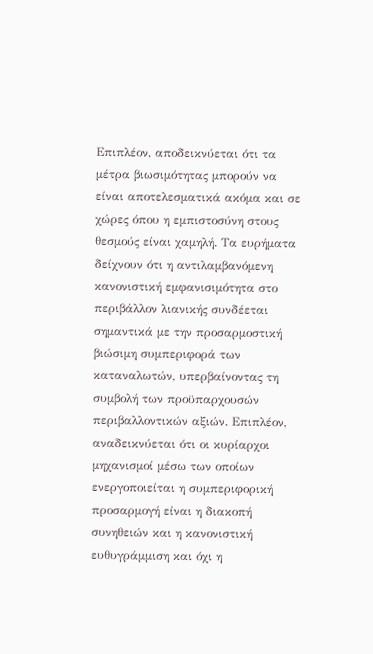Επιπλέον, αποδεικνύεται ότι τα μέτρα βιωσιμότητας μπορούν να είναι αποτελεσματικά ακόμα και σε χώρες όπου η εμπιστοσύνη στους θεσμούς είναι χαμηλή. Τα ευρήματα δείχνουν ότι η αντιλαμβανόμενη κανονιστική εμφανισιμότητα στο περιβάλλον λιανικής συνδέεται σημαντικά με την προσαρμοστική βιώσιμη συμπεριφορά των καταναλωτών, υπερβαίνοντας τη συμβολή των προϋπαρχουσών περιβαλλοντικών αξιών. Επιπλέον, αναδεικνύεται ότι οι κυρίαρχοι μηχανισμοί μέσω των οποίων ενεργοποιείται η συμπεριφορική προσαρμογή είναι η διακοπή συνηθειών και η κανονιστική ευθυγράμμιση και όχι η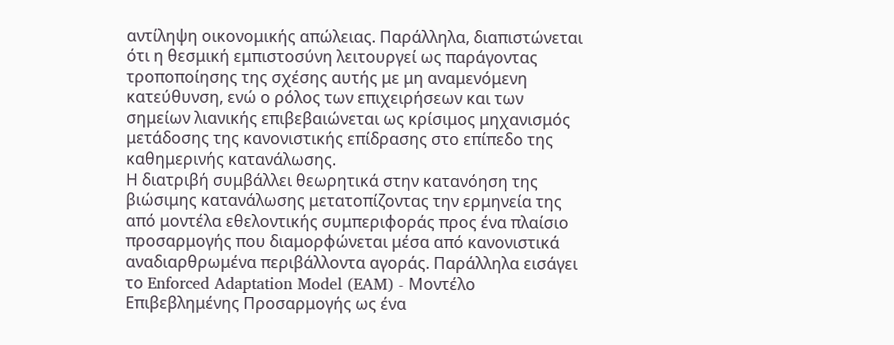αντίληψη οικονομικής απώλειας. Παράλληλα, διαπιστώνεται ότι η θεσμική εμπιστοσύνη λειτουργεί ως παράγοντας τροποποίησης της σχέσης αυτής με μη αναμενόμενη κατεύθυνση, ενώ ο ρόλος των επιχειρήσεων και των σημείων λιανικής επιβεβαιώνεται ως κρίσιμος μηχανισμός μετάδοσης της κανονιστικής επίδρασης στο επίπεδο της καθημερινής κατανάλωσης.
Η διατριβή συμβάλλει θεωρητικά στην κατανόηση της βιώσιμης κατανάλωσης μετατοπίζοντας την ερμηνεία της από μοντέλα εθελοντικής συμπεριφοράς προς ένα πλαίσιο προσαρμογής που διαμορφώνεται μέσα από κανονιστικά αναδιαρθρωμένα περιβάλλοντα αγοράς. Παράλληλα εισάγει το Enforced Adaptation Model (EAM) - Μοντέλο Επιβεβλημένης Προσαρμογής ως ένα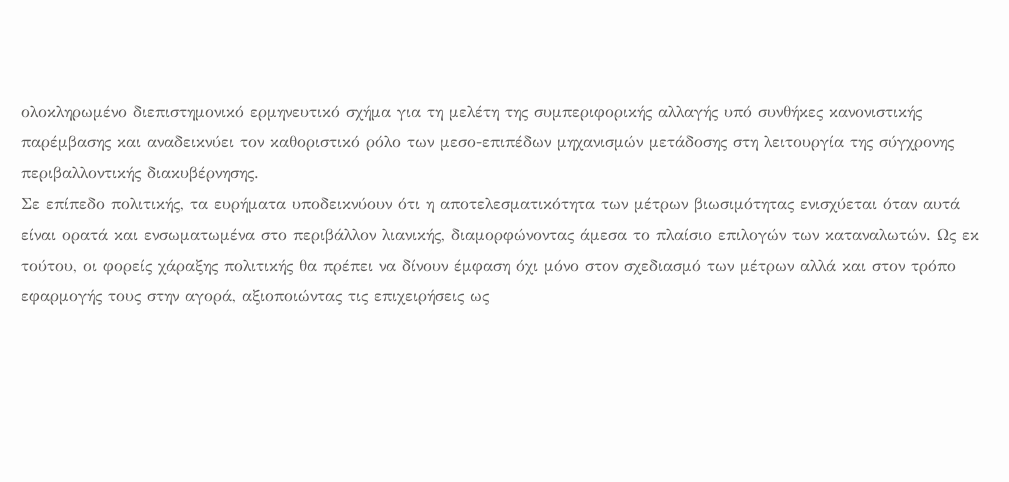ολοκληρωμένο διεπιστημονικό ερμηνευτικό σχήμα για τη μελέτη της συμπεριφορικής αλλαγής υπό συνθήκες κανονιστικής παρέμβασης και αναδεικνύει τον καθοριστικό ρόλο των μεσο-επιπέδων μηχανισμών μετάδοσης στη λειτουργία της σύγχρονης περιβαλλοντικής διακυβέρνησης.
Σε επίπεδο πολιτικής, τα ευρήματα υποδεικνύουν ότι η αποτελεσματικότητα των μέτρων βιωσιμότητας ενισχύεται όταν αυτά είναι ορατά και ενσωματωμένα στο περιβάλλον λιανικής, διαμορφώνοντας άμεσα το πλαίσιο επιλογών των καταναλωτών. Ως εκ τούτου, οι φορείς χάραξης πολιτικής θα πρέπει να δίνουν έμφαση όχι μόνο στον σχεδιασμό των μέτρων αλλά και στον τρόπο εφαρμογής τους στην αγορά, αξιοποιώντας τις επιχειρήσεις ως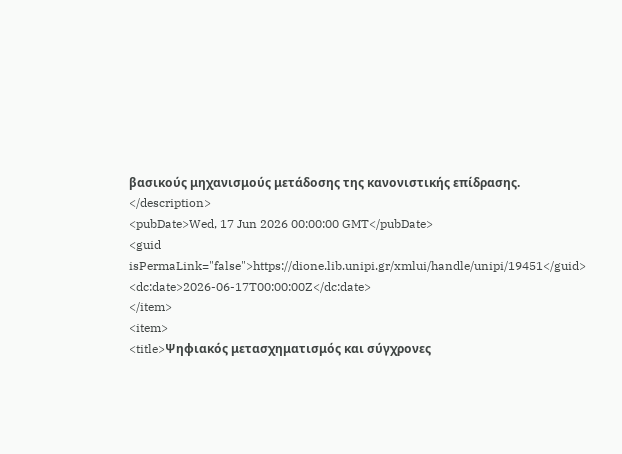βασικούς μηχανισμούς μετάδοσης της κανονιστικής επίδρασης.
</description>
<pubDate>Wed, 17 Jun 2026 00:00:00 GMT</pubDate>
<guid isPermaLink="false">https://dione.lib.unipi.gr/xmlui/handle/unipi/19451</guid>
<dc:date>2026-06-17T00:00:00Z</dc:date>
</item>
<item>
<title>Ψηφιακός μετασχηματισμός και σύγχρονες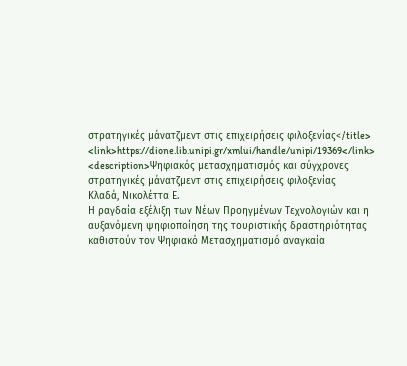στρατηγικές μάνατζμεντ στις επιχειρήσεις φιλοξενίας</title>
<link>https://dione.lib.unipi.gr/xmlui/handle/unipi/19369</link>
<description>Ψηφιακός μετασχηματισμός και σύγχρονες στρατηγικές μάνατζμεντ στις επιχειρήσεις φιλοξενίας
Κλαδά, Νικολέττα Ε.
Η ραγδαία εξέλιξη των Νέων Προηγμένων Τεχνολογιών και η αυξανόμενη ψηφιοποίηση της τουριστικής δραστηριότητας καθιστούν τον Ψηφιακό Μετασχηματισμό αναγκαία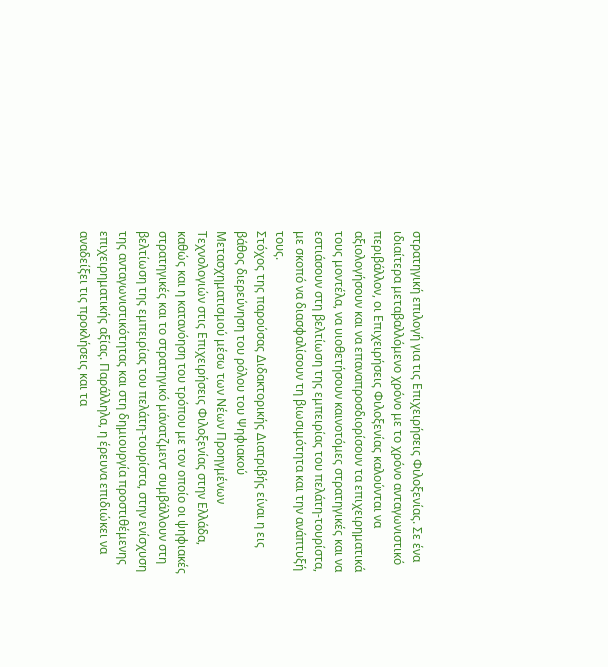στρατηγική επιλογή για τις Επιχειρήσεις Φιλοξενίας. Σε ένα ιδιαίτερα μεταβαλλόμενο χρόνο με το χρόνο ανταγωνιστικό περιβάλλον, οι Επιχειρήσεις Φιλοξενίας καλούνται να αξιολογήσουν και να επαναπροσδιορίσουν τα επιχειρηματικά τους μοντέλα, να υιοθετήσουν καινοτόμες στρατηγικές και να εστιάσουν στη βελτίωση της εμπειρίας του πελάτη-τουρίστα, με σκοπό να διασφαλίσουν τη βιωσιμότητα και την ανάπτυξή τους.
Στόχος της παρούσας Διδακτορικής Διατριβής είναι η εις βάθος διερεύνηση του ρόλου του Ψηφιακού Μετασχηματισμού μέσω των Νέων Προηγμένων Τεχνολογιών στις Επιχειρήσεις Φιλοξενίας στην Ελλάδα, καθώς και η κατανόηση του τρόπου με τον οποίο οι ψηφιακές στρατηγικές και το στρατηγικό μάνατζμεντ συμβάλλουν στη βελτίωση της εμπειρίας του πελάτη-τουρίστα, στην ενίσχυση της ανταγωνιστικότητας και στη δημιουργία προστιθέμενης επιχειρηματικής αξίας. Παράλληλα, η έρευνα επιδιώκει να αναδείξει τις προκλήσεις και τα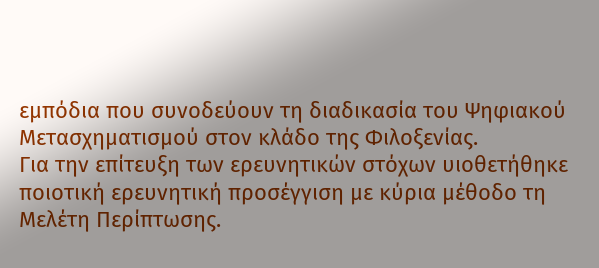εμπόδια που συνοδεύουν τη διαδικασία του Ψηφιακού Μετασχηματισμού στον κλάδο της Φιλοξενίας.
Για την επίτευξη των ερευνητικών στόχων υιοθετήθηκε ποιοτική ερευνητική προσέγγιση με κύρια μέθοδο τη Μελέτη Περίπτωσης.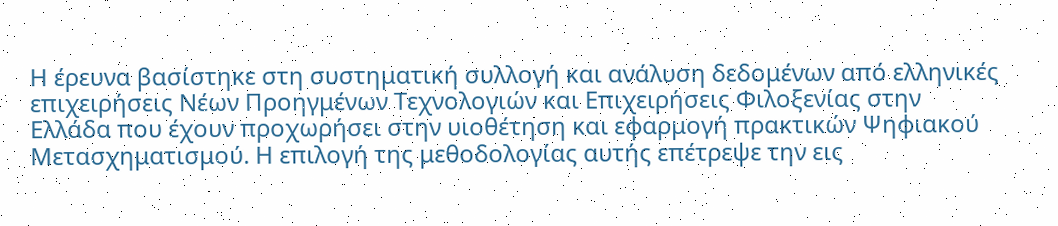Η έρευνα βασίστηκε στη συστηματική συλλογή και ανάλυση δεδομένων από ελληνικές επιχειρήσεις Νέων Προηγμένων Τεχνολογιών και Επιχειρήσεις Φιλοξενίας στην Ελλάδα που έχουν προχωρήσει στην υιοθέτηση και εφαρμογή πρακτικών Ψηφιακού Μετασχηματισμού. Η επιλογή της μεθοδολογίας αυτής επέτρεψε την εις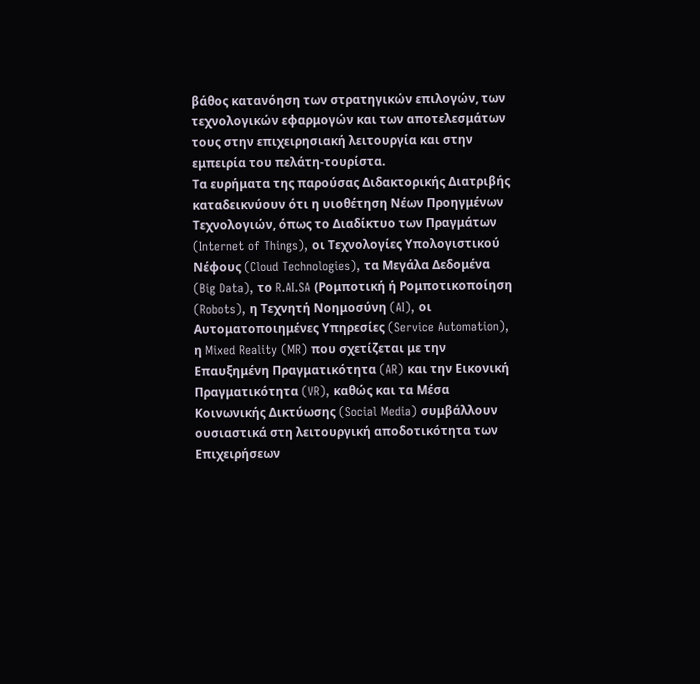βάθος κατανόηση των στρατηγικών επιλογών, των τεχνολογικών εφαρμογών και των αποτελεσμάτων τους στην επιχειρησιακή λειτουργία και στην εμπειρία του πελάτη-τουρίστα.
Τα ευρήματα της παρούσας Διδακτορικής Διατριβής καταδεικνύουν ότι η υιοθέτηση Νέων Προηγμένων Τεχνολογιών, όπως το Διαδίκτυο των Πραγμάτων (Internet of Things), οι Τεχνολογίες Υπολογιστικού Νέφους (Cloud Technologies), τα Μεγάλα Δεδομένα (Big Data), το R.AI.SA (Ρομποτική ή Ρομποτικοποίηση (Robots), η Τεχνητή Νοημοσύνη (AI), οι Αυτοματοποιημένες Υπηρεσίες (Service Automation), η Mixed Reality (MR) που σχετίζεται με την Επαυξημένη Πραγματικότητα (AR) και την Εικονική Πραγματικότητα (VR), καθώς και τα Μέσα Κοινωνικής Δικτύωσης (Social Media) συμβάλλουν ουσιαστικά στη λειτουργική αποδοτικότητα των Επιχειρήσεων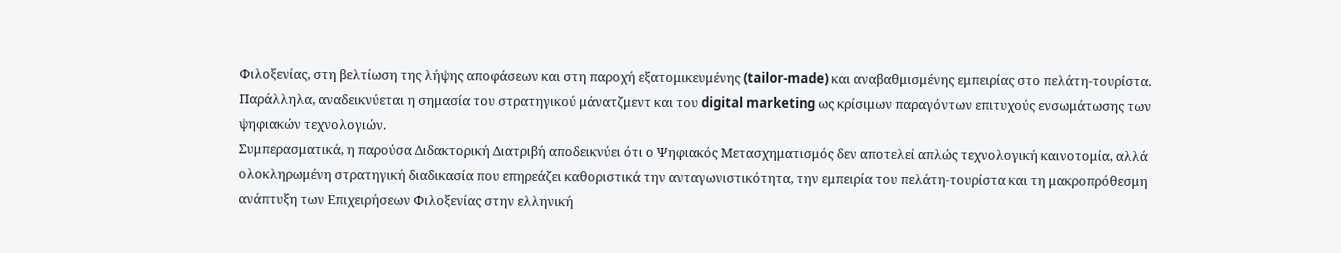Φιλοξενίας, στη βελτίωση της λήψης αποφάσεων και στη παροχή εξατομικευμένης (tailor-made) και αναβαθμισμένης εμπειρίας στο πελάτη-τουρίστα. Παράλληλα, αναδεικνύεται η σημασία του στρατηγικού μάνατζμεντ και του digital marketing ως κρίσιμων παραγόντων επιτυχούς ενσωμάτωσης των ψηφιακών τεχνολογιών.
Συμπερασματικά, η παρούσα Διδακτορική Διατριβή αποδεικνύει ότι ο Ψηφιακός Μετασχηματισμός δεν αποτελεί απλώς τεχνολογική καινοτομία, αλλά ολοκληρωμένη στρατηγική διαδικασία που επηρεάζει καθοριστικά την ανταγωνιστικότητα, την εμπειρία του πελάτη-τουρίστα και τη μακροπρόθεσμη ανάπτυξη των Επιχειρήσεων Φιλοξενίας στην ελληνική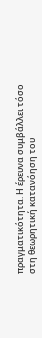πραγματικότητα. Η έρευνα συμβάλλει τόσο στη θεωρητική κατανόηση του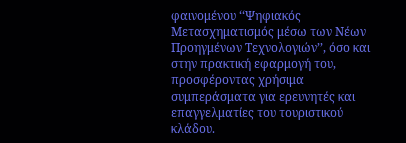φαινομένου ‘‘Ψηφιακός Μετασχηματισμός μέσω των Νέων Προηγμένων Τεχνολογιών’’, όσο και στην πρακτική εφαρμογή του, προσφέροντας χρήσιμα συμπεράσματα για ερευνητές και επαγγελματίες του τουριστικού κλάδου.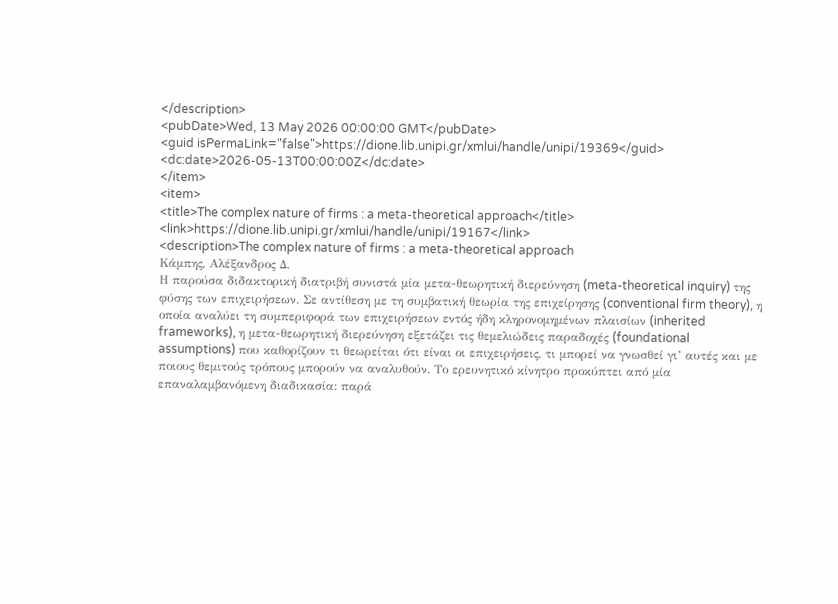</description>
<pubDate>Wed, 13 May 2026 00:00:00 GMT</pubDate>
<guid isPermaLink="false">https://dione.lib.unipi.gr/xmlui/handle/unipi/19369</guid>
<dc:date>2026-05-13T00:00:00Z</dc:date>
</item>
<item>
<title>The complex nature of firms : a meta-theoretical approach</title>
<link>https://dione.lib.unipi.gr/xmlui/handle/unipi/19167</link>
<description>The complex nature of firms : a meta-theoretical approach
Κάμπης, Αλέξανδρος Δ.
Η παρούσα διδακτορική διατριβή συνιστά μία μετα-θεωρητική διερεύνηση (meta-theoretical inquiry) της φύσης των επιχειρήσεων. Σε αντίθεση με τη συμβατική θεωρία της επιχείρησης (conventional firm theory), η οποία αναλύει τη συμπεριφορά των επιχειρήσεων εντός ήδη κληρονομημένων πλαισίων (inherited frameworks), η μετα-θεωρητική διερεύνηση εξετάζει τις θεμελιώδεις παραδοχές (foundational assumptions) που καθορίζουν τι θεωρείται ότι είναι οι επιχειρήσεις, τι μπορεί να γνωσθεί γι’ αυτές και με ποιους θεμιτούς τρόπους μπορούν να αναλυθούν. Το ερευνητικό κίνητρο προκύπτει από μία επαναλαμβανόμενη διαδικασία: παρά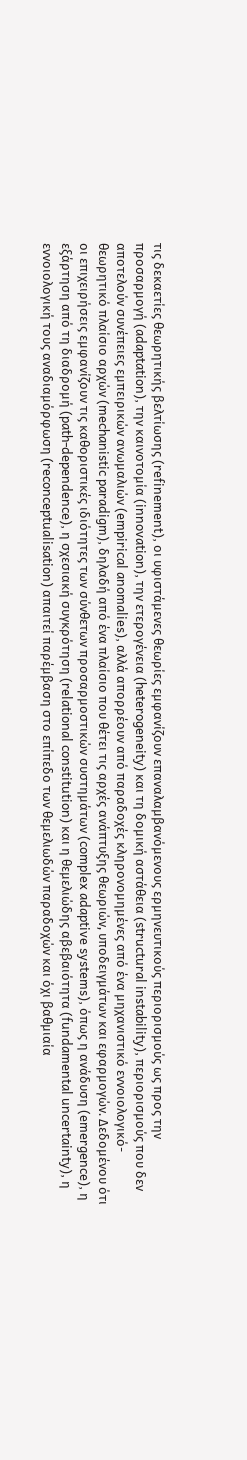τις δεκαετίες θεωρητικής βελτίωσης (refinement), οι υφιστάμενες θεωρίες εμφανίζουν επαναλαμβανόμενους ερμηνευτικούς περιορισμούς ως προς την προσαρμογή (adaptation), την καινοτομία (innovation), την ετερογένεια (heterogeneity) και τη δομική αστάθεια (structural instability), περιορισμούς που δεν αποτελούν συνέπειες εμπειρικών ανωμαλιών (empirical anomalies), αλλά απορρέουν από παραδοχές κληρονομημένες από ένα μηχανιστικό εννοιολογικό-θεωρητικό πλαίσιο αρχών (mechanistic paradigm), δηλαδή από ένα πλαίσιο που θέτει τις αρχές ανάπτυξης θεωριών, υποδειγμάτων και εφαρμογών. Δεδομένου ότι οι επιχειρήσεις εμφανίζουν τις καθοριστικές ιδιότητες των σύνθετων προσαρμοστικών συστημάτων (complex adaptive systems), όπως η ανάδυση (emergence), η εξάρτηση από τη διαδρομή (path-dependence), η σχεσιακή συγκρότηση (relational constitution) και η θεμελιώδης αβεβαιότητα (fundamental uncertainty), η εννοιολογική τους αναδιαμόρφωση (reconceptualisation) απαιτεί παρέμβαση στο επίπεδο των θεμελιωδών παραδοχών και όχι βαθμιαία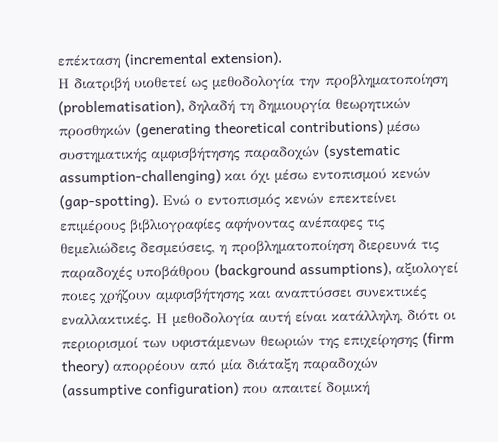επέκταση (incremental extension).
Η διατριβή υιοθετεί ως μεθοδολογία την προβληματοποίηση (problematisation), δηλαδή τη δημιουργία θεωρητικών προσθηκών (generating theoretical contributions) μέσω συστηματικής αμφισβήτησης παραδοχών (systematic assumption-challenging) και όχι μέσω εντοπισμού κενών (gap-spotting). Ενώ ο εντοπισμός κενών επεκτείνει επιμέρους βιβλιογραφίες αφήνοντας ανέπαφες τις θεμελιώδεις δεσμεύσεις, η προβληματοποίηση διερευνά τις παραδοχές υποβάθρου (background assumptions), αξιολογεί ποιες χρήζουν αμφισβήτησης και αναπτύσσει συνεκτικές εναλλακτικές. Η μεθοδολογία αυτή είναι κατάλληλη, διότι οι περιορισμοί των υφιστάμενων θεωριών της επιχείρησης (firm theory) απορρέουν από μία διάταξη παραδοχών (assumptive configuration) που απαιτεί δομική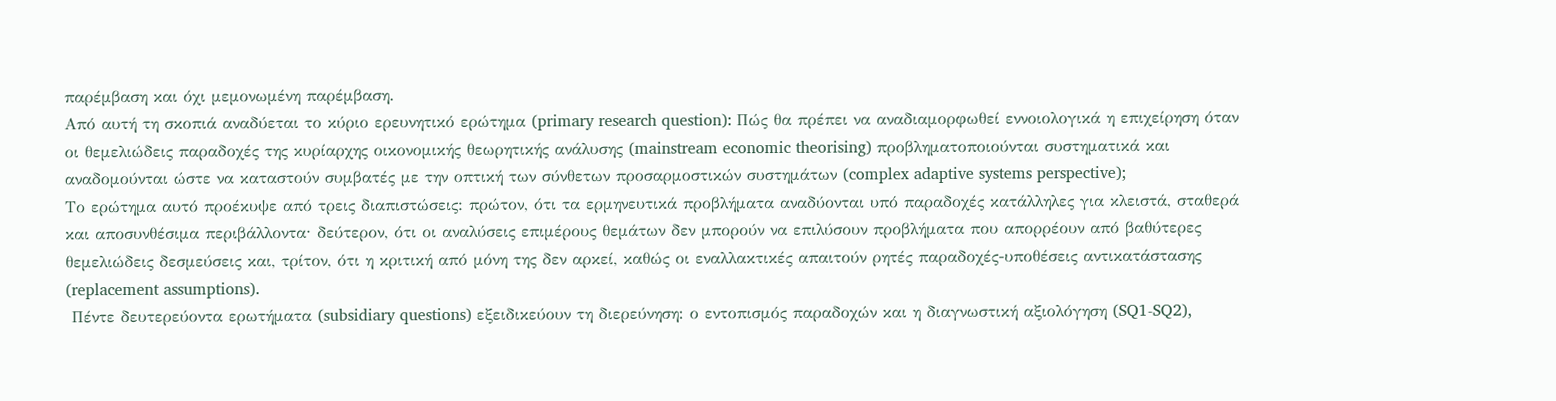παρέμβαση και όχι μεμονωμένη παρέμβαση.
Από αυτή τη σκοπιά αναδύεται το κύριο ερευνητικό ερώτημα (primary research question): Πώς θα πρέπει να αναδιαμορφωθεί εννοιολογικά η επιχείρηση όταν οι θεμελιώδεις παραδοχές της κυρίαρχης οικονομικής θεωρητικής ανάλυσης (mainstream economic theorising) προβληματοποιούνται συστηματικά και αναδομούνται ώστε να καταστούν συμβατές με την οπτική των σύνθετων προσαρμοστικών συστημάτων (complex adaptive systems perspective);
Το ερώτημα αυτό προέκυψε από τρεις διαπιστώσεις: πρώτον, ότι τα ερμηνευτικά προβλήματα αναδύονται υπό παραδοχές κατάλληλες για κλειστά, σταθερά και αποσυνθέσιμα περιβάλλοντα· δεύτερον, ότι οι αναλύσεις επιμέρους θεμάτων δεν μπορούν να επιλύσουν προβλήματα που απορρέουν από βαθύτερες θεμελιώδεις δεσμεύσεις και, τρίτον, ότι η κριτική από μόνη της δεν αρκεί, καθώς οι εναλλακτικές απαιτούν ρητές παραδοχές-υποθέσεις αντικατάστασης (replacement assumptions).
 Πέντε δευτερεύοντα ερωτήματα (subsidiary questions) εξειδικεύουν τη διερεύνηση: ο εντοπισμός παραδοχών και η διαγνωστική αξιολόγηση (SQ1-SQ2),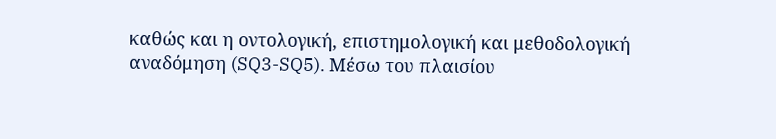καθώς και η οντολογική, επιστημολογική και μεθοδολογική αναδόμηση (SQ3-SQ5). Μέσω του πλαισίου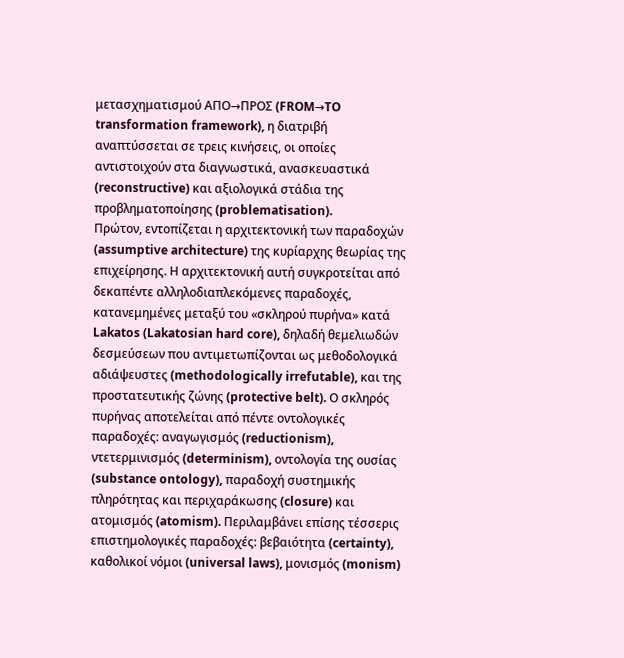μετασχηματισμού ΑΠΟ→ΠΡΟΣ (FROM→TO transformation framework), η διατριβή αναπτύσσεται σε τρεις κινήσεις, οι οποίες αντιστοιχούν στα διαγνωστικά, ανασκευαστικά (reconstructive) και αξιολογικά στάδια της προβληματοποίησης (problematisation).
Πρώτον, εντοπίζεται η αρχιτεκτονική των παραδοχών (assumptive architecture) της κυρίαρχης θεωρίας της επιχείρησης. Η αρχιτεκτονική αυτή συγκροτείται από δεκαπέντε αλληλοδιαπλεκόμενες παραδοχές, κατανεμημένες μεταξύ του «σκληρού πυρήνα» κατά Lakatos (Lakatosian hard core), δηλαδή θεμελιωδών δεσμεύσεων που αντιμετωπίζονται ως μεθοδολογικά αδιάψευστες (methodologically irrefutable), και της προστατευτικής ζώνης (protective belt). Ο σκληρός πυρήνας αποτελείται από πέντε οντολογικές παραδοχές: αναγωγισμός (reductionism), ντετερμινισμός (determinism), οντολογία της ουσίας (substance ontology), παραδοχή συστημικής πληρότητας και περιχαράκωσης (closure) και ατομισμός (atomism). Περιλαμβάνει επίσης τέσσερις επιστημολογικές παραδοχές: βεβαιότητα (certainty), καθολικοί νόμοι (universal laws), μονισμός (monism)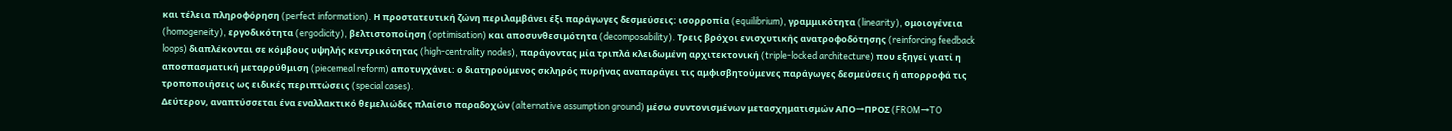και τέλεια πληροφόρηση (perfect information). Η προστατευτική ζώνη περιλαμβάνει έξι παράγωγες δεσμεύσεις: ισορροπία (equilibrium), γραμμικότητα (linearity), ομοιογένεια (homogeneity), εργοδικότητα (ergodicity), βελτιστοποίηση (optimisation) και αποσυνθεσιμότητα (decomposability). Τρεις βρόχοι ενισχυτικής ανατροφοδότησης (reinforcing feedback loops) διαπλέκονται σε κόμβους υψηλής κεντρικότητας (high-centrality nodes), παράγοντας μία τριπλά κλειδωμένη αρχιτεκτονική (triple-locked architecture) που εξηγεί γιατί η αποσπασματική μεταρρύθμιση (piecemeal reform) αποτυγχάνει: ο διατηρούμενος σκληρός πυρήνας αναπαράγει τις αμφισβητούμενες παράγωγες δεσμεύσεις ή απορροφά τις τροποποιήσεις ως ειδικές περιπτώσεις (special cases).
Δεύτερον, αναπτύσσεται ένα εναλλακτικό θεμελιώδες πλαίσιο παραδοχών (alternative assumption ground) μέσω συντονισμένων μετασχηματισμών ΑΠΟ→ΠΡΟΣ (FROM→TO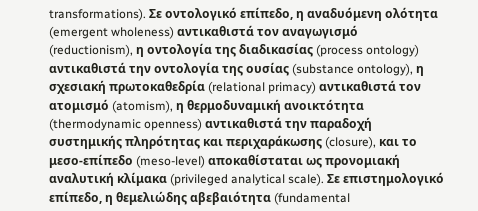transformations). Σε οντολογικό επίπεδο, η αναδυόμενη ολότητα (emergent wholeness) αντικαθιστά τον αναγωγισμό (reductionism), η οντολογία της διαδικασίας (process ontology) αντικαθιστά την οντολογία της ουσίας (substance ontology), η σχεσιακή πρωτοκαθεδρία (relational primacy) αντικαθιστά τον ατομισμό (atomism), η θερμοδυναμική ανοικτότητα (thermodynamic openness) αντικαθιστά την παραδοχή συστημικής πληρότητας και περιχαράκωσης (closure), και το μεσο-επίπεδο (meso-level) αποκαθίσταται ως προνομιακή αναλυτική κλίμακα (privileged analytical scale). Σε επιστημολογικό επίπεδο, η θεμελιώδης αβεβαιότητα (fundamental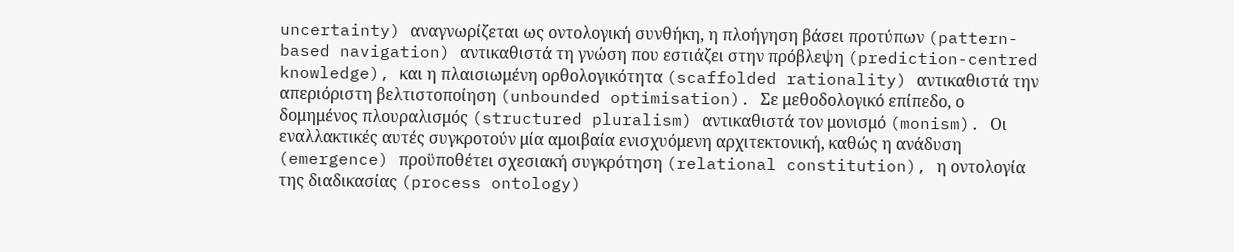uncertainty) αναγνωρίζεται ως οντολογική συνθήκη, η πλοήγηση βάσει προτύπων (pattern-based navigation) αντικαθιστά τη γνώση που εστιάζει στην πρόβλεψη (prediction-centred knowledge), και η πλαισιωμένη ορθολογικότητα (scaffolded rationality) αντικαθιστά την απεριόριστη βελτιστοποίηση (unbounded optimisation). Σε μεθοδολογικό επίπεδο, ο δομημένος πλουραλισμός (structured pluralism) αντικαθιστά τον μονισμό (monism). Οι εναλλακτικές αυτές συγκροτούν μία αμοιβαία ενισχυόμενη αρχιτεκτονική, καθώς η ανάδυση (emergence) προϋποθέτει σχεσιακή συγκρότηση (relational constitution), η οντολογία της διαδικασίας (process ontology)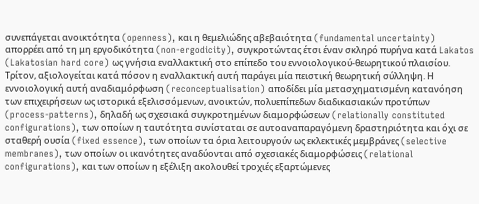συνεπάγεται ανοικτότητα (openness), και η θεμελιώδης αβεβαιότητα (fundamental uncertainty) απορρέει από τη μη εργοδικότητα (non-ergodicity), συγκροτώντας έτσι έναν σκληρό πυρήνα κατά Lakatos (Lakatosian hard core) ως γνήσια εναλλακτική στο επίπεδο του εννοιολογικού-θεωρητικού πλαισίου.
Τρίτον, αξιολογείται κατά πόσον η εναλλακτική αυτή παράγει μία πειστική θεωρητική σύλληψη. Η εννοιολογική αυτή αναδιαμόρφωση (reconceptualisation) αποδίδει μία μετασχηματισμένη κατανόηση των επιχειρήσεων ως ιστορικά εξελισσόμενων, ανοικτών, πολυεπίπεδων διαδικασιακών προτύπων (process-patterns), δηλαδή ως σχεσιακά συγκροτημένων διαμορφώσεων (relationally constituted configurations), των οποίων η ταυτότητα συνίσταται σε αυτοαναπαραγόμενη δραστηριότητα και όχι σε σταθερή ουσία (fixed essence), των οποίων τα όρια λειτουργούν ως εκλεκτικές μεμβράνες (selective membranes), των οποίων οι ικανότητες αναδύονται από σχεσιακές διαμορφώσεις (relational configurations), και των οποίων η εξέλιξη ακολουθεί τροχιές εξαρτώμενες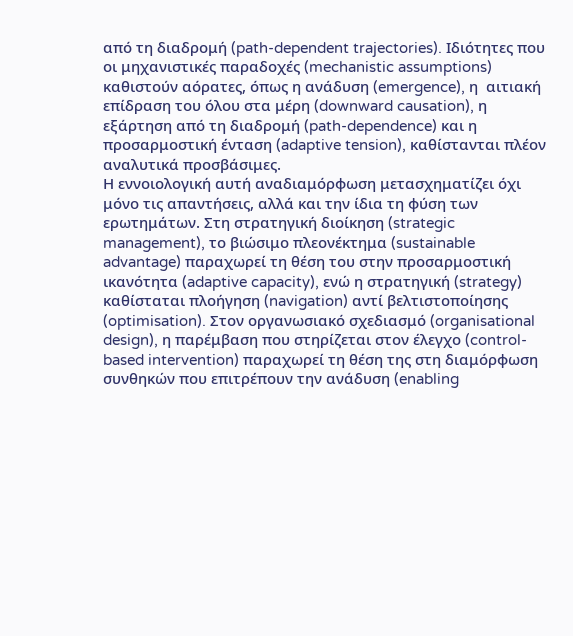από τη διαδρομή (path-dependent trajectories). Ιδιότητες που οι μηχανιστικές παραδοχές (mechanistic assumptions) καθιστούν αόρατες, όπως η ανάδυση (emergence), η  αιτιακή επίδραση του όλου στα μέρη (downward causation), η εξάρτηση από τη διαδρομή (path-dependence) και η προσαρμοστική ένταση (adaptive tension), καθίστανται πλέον αναλυτικά προσβάσιμες.
Η εννοιολογική αυτή αναδιαμόρφωση μετασχηματίζει όχι μόνο τις απαντήσεις, αλλά και την ίδια τη φύση των ερωτημάτων. Στη στρατηγική διοίκηση (strategic management), το βιώσιμο πλεονέκτημα (sustainable advantage) παραχωρεί τη θέση του στην προσαρμοστική ικανότητα (adaptive capacity), ενώ η στρατηγική (strategy) καθίσταται πλοήγηση (navigation) αντί βελτιστοποίησης (optimisation). Στον οργανωσιακό σχεδιασμό (organisational design), η παρέμβαση που στηρίζεται στον έλεγχο (control-based intervention) παραχωρεί τη θέση της στη διαμόρφωση συνθηκών που επιτρέπουν την ανάδυση (enabling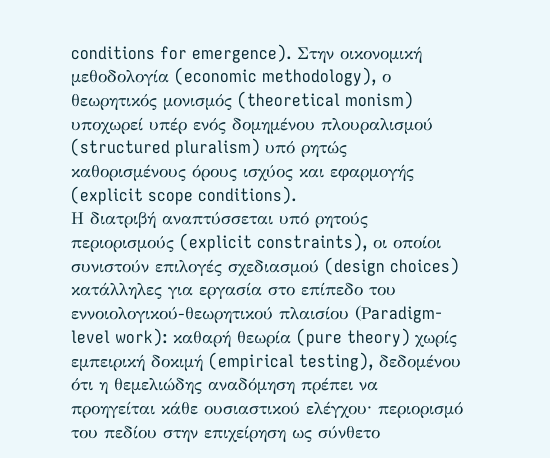conditions for emergence). Στην οικονομική μεθοδολογία (economic methodology), ο θεωρητικός μονισμός (theoretical monism) υποχωρεί υπέρ ενός δομημένου πλουραλισμού (structured pluralism) υπό ρητώς καθορισμένους όρους ισχύος και εφαρμογής (explicit scope conditions).
Η διατριβή αναπτύσσεται υπό ρητούς περιορισμούς (explicit constraints), οι οποίοι συνιστούν επιλογές σχεδιασμού (design choices) κατάλληλες για εργασία στο επίπεδο του εννοιολογικού-θεωρητικού πλαισίου (Ρaradigm-level work): καθαρή θεωρία (pure theory) χωρίς εμπειρική δοκιμή (empirical testing), δεδομένου ότι η θεμελιώδης αναδόμηση πρέπει να προηγείται κάθε ουσιαστικού ελέγχου· περιορισμό του πεδίου στην επιχείρηση ως σύνθετο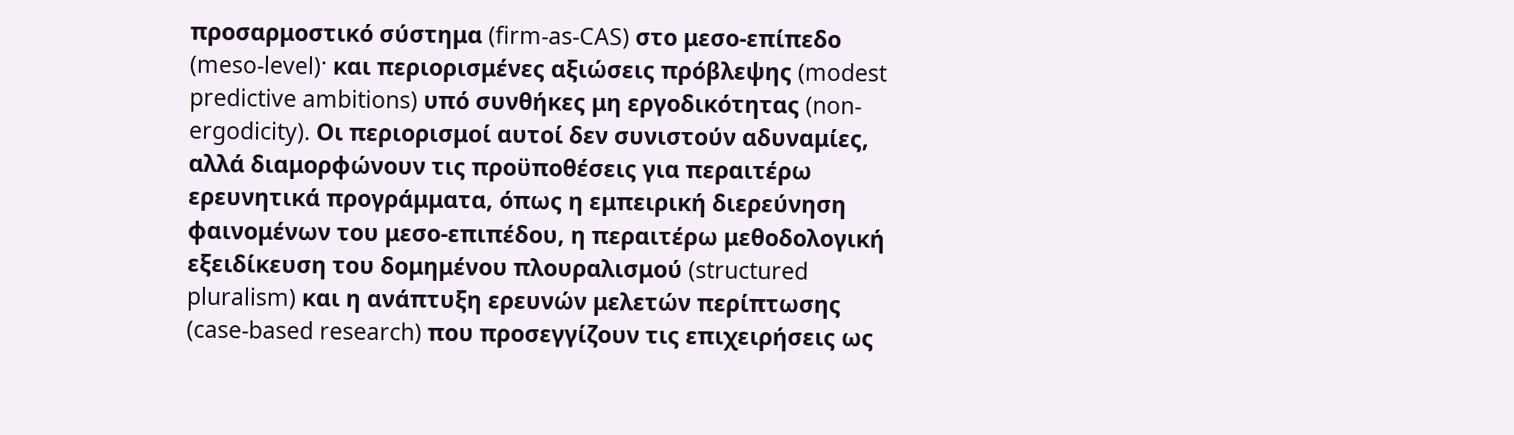προσαρμοστικό σύστημα (firm-as-CAS) στο μεσο-επίπεδο (meso-level)· και περιορισμένες αξιώσεις πρόβλεψης (modest predictive ambitions) υπό συνθήκες μη εργοδικότητας (non-ergodicity). Οι περιορισμοί αυτοί δεν συνιστούν αδυναμίες, αλλά διαμορφώνουν τις προϋποθέσεις για περαιτέρω ερευνητικά προγράμματα, όπως η εμπειρική διερεύνηση φαινομένων του μεσο-επιπέδου, η περαιτέρω μεθοδολογική εξειδίκευση του δομημένου πλουραλισμού (structured pluralism) και η ανάπτυξη ερευνών μελετών περίπτωσης (case-based research) που προσεγγίζουν τις επιχειρήσεις ως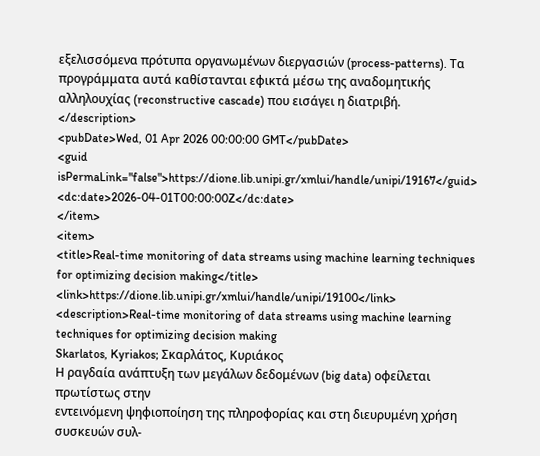εξελισσόμενα πρότυπα οργανωμένων διεργασιών (process-patterns). Τα προγράμματα αυτά καθίστανται εφικτά μέσω της αναδομητικής αλληλουχίας (reconstructive cascade) που εισάγει η διατριβή.
</description>
<pubDate>Wed, 01 Apr 2026 00:00:00 GMT</pubDate>
<guid isPermaLink="false">https://dione.lib.unipi.gr/xmlui/handle/unipi/19167</guid>
<dc:date>2026-04-01T00:00:00Z</dc:date>
</item>
<item>
<title>Real-time monitoring of data streams using machine learning techniques for optimizing decision making</title>
<link>https://dione.lib.unipi.gr/xmlui/handle/unipi/19100</link>
<description>Real-time monitoring of data streams using machine learning techniques for optimizing decision making
Skarlatos, Kyriakos; Σκαρλάτος, Κυριάκος
Η ραγδαία ανάπτυξη των μεγάλων δεδομένων (big data) οφείλεται πρωτίστως στην
εντεινόμενη ψηφιοποίηση της πληροφορίας και στη διευρυμένη χρήση συσκευών συλ-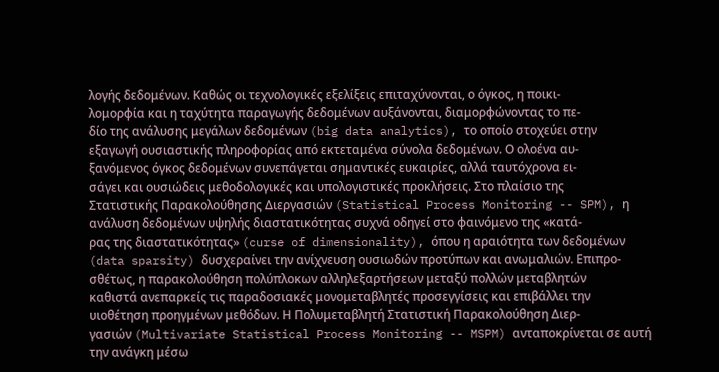λογής δεδομένων. Καθώς οι τεχνολογικές εξελίξεις επιταχύνονται, ο όγκος, η ποικι-
λομορφία και η ταχύτητα παραγωγής δεδομένων αυξάνονται, διαμορφώνοντας το πε-
δίο της ανάλυσης μεγάλων δεδομένων (big data analytics), το οποίο στοχεύει στην
εξαγωγή ουσιαστικής πληροφορίας από εκτεταμένα σύνολα δεδομένων. Ο ολοένα αυ-
ξανόμενος όγκος δεδομένων συνεπάγεται σημαντικές ευκαιρίες, αλλά ταυτόχρονα ει-
σάγει και ουσιώδεις μεθοδολογικές και υπολογιστικές προκλήσεις. Στο πλαίσιο της
Στατιστικής Παρακολούθησης Διεργασιών (Statistical Process Monitoring -- SPM), η
ανάλυση δεδομένων υψηλής διαστατικότητας συχνά οδηγεί στο φαινόμενο της «κατά-
ρας της διαστατικότητας» (curse of dimensionality), όπου η αραιότητα των δεδομένων
(data sparsity) δυσχεραίνει την ανίχνευση ουσιωδών προτύπων και ανωμαλιών. Επιπρο-
σθέτως, η παρακολούθηση πολύπλοκων αλληλεξαρτήσεων μεταξύ πολλών μεταβλητών
καθιστά ανεπαρκείς τις παραδοσιακές μονομεταβλητές προσεγγίσεις και επιβάλλει την
υιοθέτηση προηγμένων μεθόδων. Η Πολυμεταβλητή Στατιστική Παρακολούθηση Διερ-
γασιών (Multivariate Statistical Process Monitoring -- MSPM) ανταποκρίνεται σε αυτή
την ανάγκη μέσω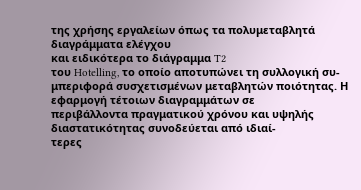της χρήσης εργαλείων όπως τα πολυμεταβλητά διαγράμματα ελέγχου
και ειδικότερα το διάγραμμα T2
του Hotelling, το οποίο αποτυπώνει τη συλλογική συ-
μπεριφορά συσχετισμένων μεταβλητών ποιότητας. Η εφαρμογή τέτοιων διαγραμμάτων σε
περιβάλλοντα πραγματικού χρόνου και υψηλής διαστατικότητας συνοδεύεται από ιδιαί-
τερες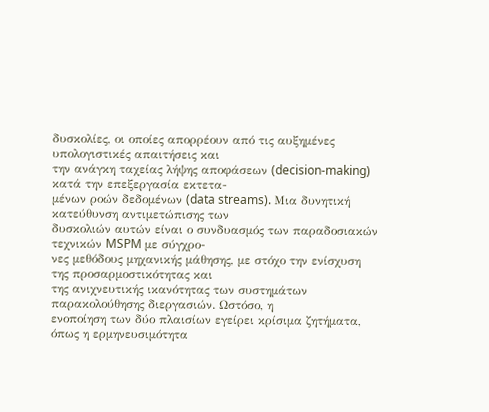δυσκολίες, οι οποίες απορρέουν από τις αυξημένες υπολογιστικές απαιτήσεις και
την ανάγκη ταχείας λήψης αποφάσεων (decision-making) κατά την επεξεργασία εκτετα-
μένων ροών δεδομένων (data streams). Μια δυνητική κατεύθυνση αντιμετώπισης των
δυσκολιών αυτών είναι ο συνδυασμός των παραδοσιακών τεχνικών MSPM με σύγχρο-
νες μεθόδους μηχανικής μάθησης, με στόχο την ενίσχυση της προσαρμοστικότητας και
της ανιχνευτικής ικανότητας των συστημάτων παρακολούθησης διεργασιών. Ωστόσο, η
ενοποίηση των δύο πλαισίων εγείρει κρίσιμα ζητήματα, όπως η ερμηνευσιμότητα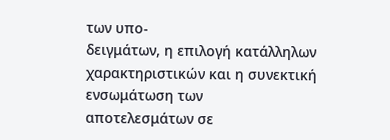των υπο-
δειγμάτων, η επιλογή κατάλληλων χαρακτηριστικών και η συνεκτική ενσωμάτωση των
αποτελεσμάτων σε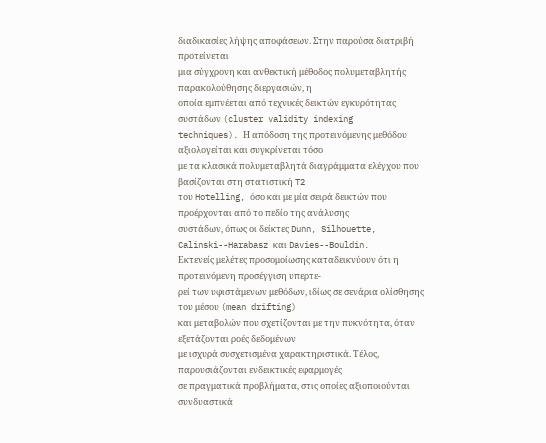διαδικασίες λήψης αποφάσεων. Στην παρούσα διατριβή προτείνεται
μια σύγχρονη και ανθεκτική μέθοδος πολυμεταβλητής παρακολούθησης διεργασιών, η
οποία εμπνέεται από τεχνικές δεικτών εγκυρότητας συστάδων (cluster validity indexing
techniques). Η απόδοση της προτεινόμενης μεθόδου αξιολογείται και συγκρίνεται τόσο
με τα κλασικά πολυμεταβλητά διαγράμματα ελέγχου που βασίζονται στη στατιστική T2
του Hotelling, όσο και με μία σειρά δεικτών που προέρχονται από το πεδίο της ανάλυσης
συστάδων, όπως οι δείκτες Dunn, Silhouette, Calinski--Harabasz και Davies--Bouldin.
Εκτενείς μελέτες προσομοίωσης καταδεικνύουν ότι η προτεινόμενη προσέγγιση υπερτε-
ρεί των υφιστάμενων μεθόδων, ιδίως σε σενάρια ολίσθησης του μέσου (mean drifting)
και μεταβολών που σχετίζονται με την πυκνότητα, όταν εξετάζονται ροές δεδομένων
με ισχυρά συσχετισμένα χαρακτηριστικά. Τέλος, παρουσιάζονται ενδεικτικές εφαρμογές
σε πραγματικά προβλήματα, στις οποίες αξιοποιούνται συνδυαστικά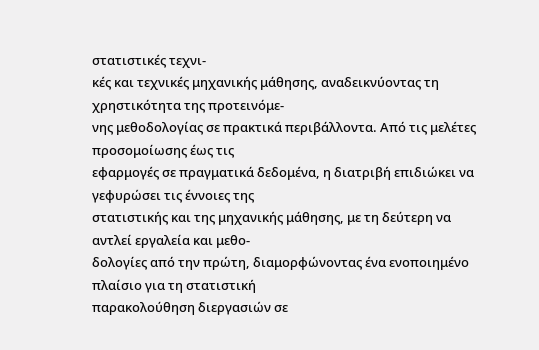στατιστικές τεχνι-
κές και τεχνικές μηχανικής μάθησης, αναδεικνύοντας τη χρηστικότητα της προτεινόμε-
νης μεθοδολογίας σε πρακτικά περιβάλλοντα. Από τις μελέτες προσομοίωσης έως τις
εφαρμογές σε πραγματικά δεδομένα, η διατριβή επιδιώκει να γεφυρώσει τις έννοιες της
στατιστικής και της μηχανικής μάθησης, με τη δεύτερη να αντλεί εργαλεία και μεθο-
δολογίες από την πρώτη, διαμορφώνοντας ένα ενοποιημένο πλαίσιο για τη στατιστική
παρακολούθηση διεργασιών σε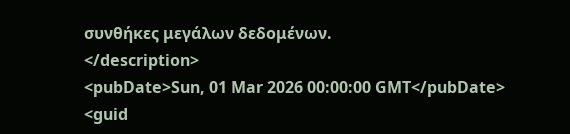συνθήκες μεγάλων δεδομένων.
</description>
<pubDate>Sun, 01 Mar 2026 00:00:00 GMT</pubDate>
<guid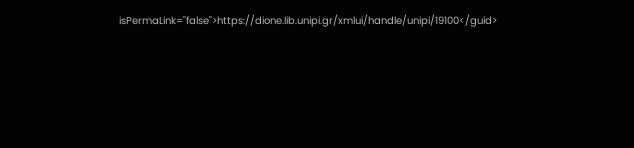isPermaLink="false">https://dione.lib.unipi.gr/xmlui/handle/unipi/19100</guid>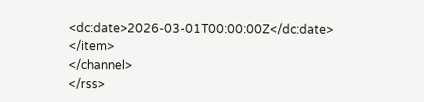<dc:date>2026-03-01T00:00:00Z</dc:date>
</item>
</channel>
</rss>